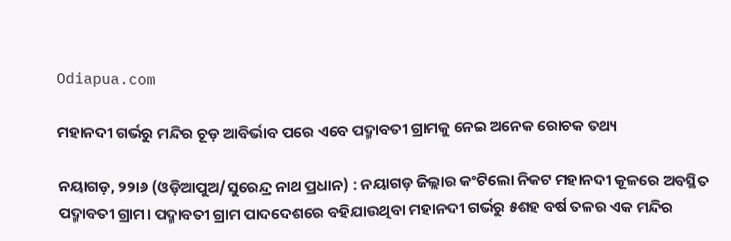Odiapua.com

ମହାନଦୀ ଗର୍ଭରୁ ମନ୍ଦିର ଚୂଡ଼ ଆବିର୍ଭାବ ପରେ ଏବେ ପଦ୍ମାବତୀ ଗ୍ରାମକୁ ନେଇ ଅନେକ ରୋଚକ ତଥ୍ୟ

ନୟାଗଡ଼, ୨୨ା୬ (ଓଡ଼ିଆପୁଅ/ସୁରେନ୍ଦ୍ର ନାଥ ପ୍ରଧାନ) : ନୟାଗଡ଼ ଜିଲ୍ଲାର କଂଟିଲୋ ନିକଟ ମହାନଦୀ କୂଳରେ ଅବସ୍ଥିତ ପଦ୍ମାବତୀ ଗ୍ରାମ। ପଦ୍ମାବତୀ ଗ୍ରାମ ପାଦଦେଶରେ ବହିଯାଉଥିବା ମହାନଦୀ ଗର୍ଭରୁ ୫ଶହ ବର୍ଷ ତଳର ଏକ ମନ୍ଦିର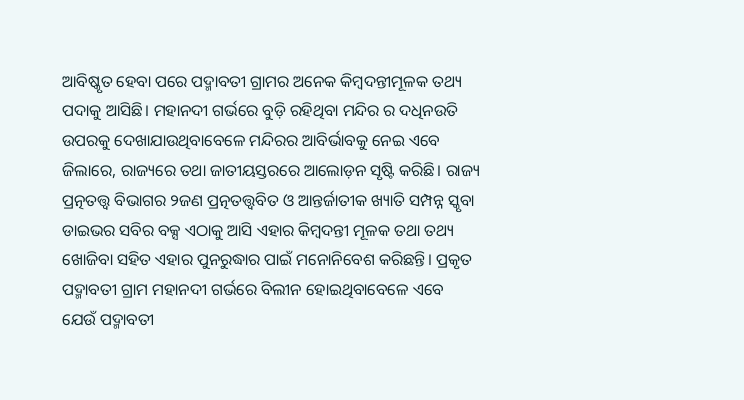ଆବିଷ୍କୃତ ହେବା ପରେ ପଦ୍ମାବତୀ ଗ୍ରାମର ଅନେକ କିମ୍ବଦନ୍ତୀମୂଳକ ତଥ୍ୟ ପଦାକୁ ଆସିଛି। ମହାନଦୀ ଗର୍ଭରେ ବୁଡ଼ି ରହିଥିବା ମନ୍ଦିର ର ଦଧିନଉତି ଉପରକୁ ଦେଖାଯାଉଥିବାବେଳେ ମନ୍ଦିରର ଆବିର୍ଭାବକୁ ନେଇ ଏବେ ଜିଲାରେ, ରାଜ୍ୟରେ ତଥା ଜାତୀୟସ୍ତରରେ ଆଲୋଡ଼ନ ସୃଷ୍ଟି କରିଛି। ରାଜ୍ୟ ପ୍ରତ୍ନତତ୍ତ୍ୱ ବିଭାଗର ୨ଜଣ ପ୍ରତ୍ନତତ୍ତ୍ୱବିତ ଓ ଆନ୍ତର୍ଜାତୀକ ଖ୍ୟାତି ସମ୍ପନ୍ନ ସ୍କୃବା ଡାଇଭର ସବିର ବକ୍ସ ଏଠାକୁ ଆସି ଏହାର କିମ୍ବଦନ୍ତୀ ମୂଳକ ତଥା ତଥ୍ୟ ଖୋଜିବା ସହିତ ଏହାର ପୁନରୁଦ୍ଧାର ପାଇଁ ମନୋନିବେଶ କରିଛନ୍ତି। ପ୍ରକୃତ ପଦ୍ମାବତୀ ଗ୍ରାମ ମହାନଦୀ ଗର୍ଭରେ ବିଲୀନ ହୋଇଥିବାବେଳେ ଏବେ ଯେଉଁ ପଦ୍ମାବତୀ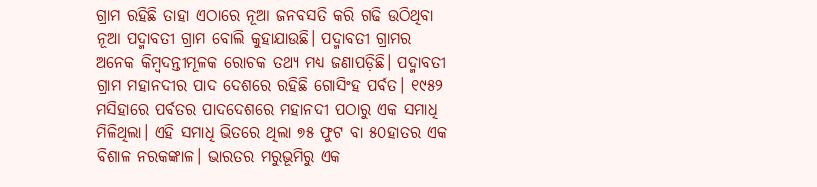ଗ୍ରାମ ରହିଛି ତାହା ଏଠାରେ ନୂଆ ଜନବସତି କରି ଗଢି ଉଠିଥିବା ନୂଆ ପଦ୍ମାବତୀ ଗ୍ରାମ ବୋଲି କୁହାଯାଉଛି। ପଦ୍ମାବତୀ ଗ୍ରାମର ଅନେକ କିମ୍ବଦନ୍ତୀମୂଳକ ରୋଚକ ତଥ୍ୟ ମଧ୍ୟ ଜଣାପଡ଼ିଛି। ପଦ୍ମାବତୀ ଗ୍ରାମ ମହାନଦୀର ପାଦ ଦେଶରେ ରହିଛି ଗୋସିଂହ ପର୍ବତ। ୧୯୫୨ ମସିହାରେ ପର୍ବତର ପାଦଦେଶରେ ମହାନଦୀ ପଠାରୁ ଏକ ସମାଧି ମିଳିଥିଲା। ଏହି ସମାଧି ଭିତରେ ଥିଲା ୭୫ ଫୁଟ ବା ୫୦ହାତର ଏକ ବିଶାଳ ନରକଙ୍କାଳ। ଭାରତର ମରୁଭୂମିରୁ ଏକ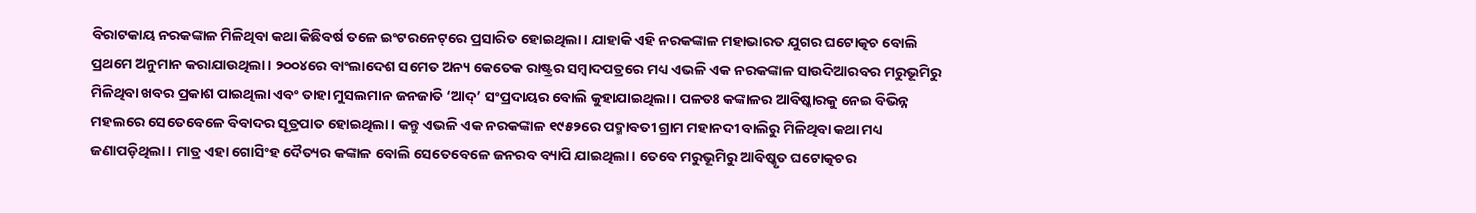ବିରାଟକାୟ ନରକଙ୍କାଳ ମିଳିଥିବା କଥା କିଛିବର୍ଷ ତଳେ ଇଂଟରନେଟ୍‌ରେ ପ୍ରସାରିତ ହୋଇଥିଲା। ଯାହାକି ଏହି ନରକଙ୍କାଳ ମହାଭାରତ ଯୁଗର ଘଟୋତ୍କଚ ବୋଲି ପ୍ରଥମେ ଅନୁମାନ କରାଯାଉଥିଲା। ୨୦୦୪ରେ ବାଂଲାଦେଶ ସମେତ ଅନ୍ୟ କେତେକ ରାଷ୍ଟ୍ରର ସମ୍ବାଦପତ୍ରରେ ମଧ୍ୟ ଏଭଳି ଏକ ନରକଙ୍କାଳ ସାଉଦିଆରବର ମରୁଭୂମିରୁ ମିଳିଥିବା ଖବର ପ୍ରକାଶ ପାଇଥିଲା ଏବଂ ତାହା ମୁସଲମାନ ଜନଜାତି ‘ଆଦ୍‌’ ସଂପ୍ରଦାୟର ବୋଲି କୁହାଯାଇଥିଲା। ପଳତଃ କଙ୍କାଳର ଆବିଷ୍କାରକୁ ନେଇ ବିଭିନ୍ନ ମହଲରେ ସେତେବେଳେ ବିବାଦର ସୂତ୍ରପାତ ହୋଇଥିଲା। କନ୍ତୁ ଏଭଳି ଏକ ନରକଙ୍କାଳ ୧୯୫୨ରେ ପଦ୍ମାବତୀ ଗ୍ରାମ ମହାନଦୀ ବାଲିରୁ ମିଳିଥିବା କଥା ମଧ୍ୟ ଜଣାପଡ଼ିଥିଲା। ମାତ୍ର ଏହା ଗୋସିଂହ ଦୈତ୍ୟର କଙ୍କାଳ ବୋଲି ସେତେବେଳେ ଜନରବ ବ୍ୟାପି ଯାଇଥିଲା। ତେବେ ମରୁଭୂମିରୁ ଆବିଷ୍କୃତ ଘଟୋତ୍କଚର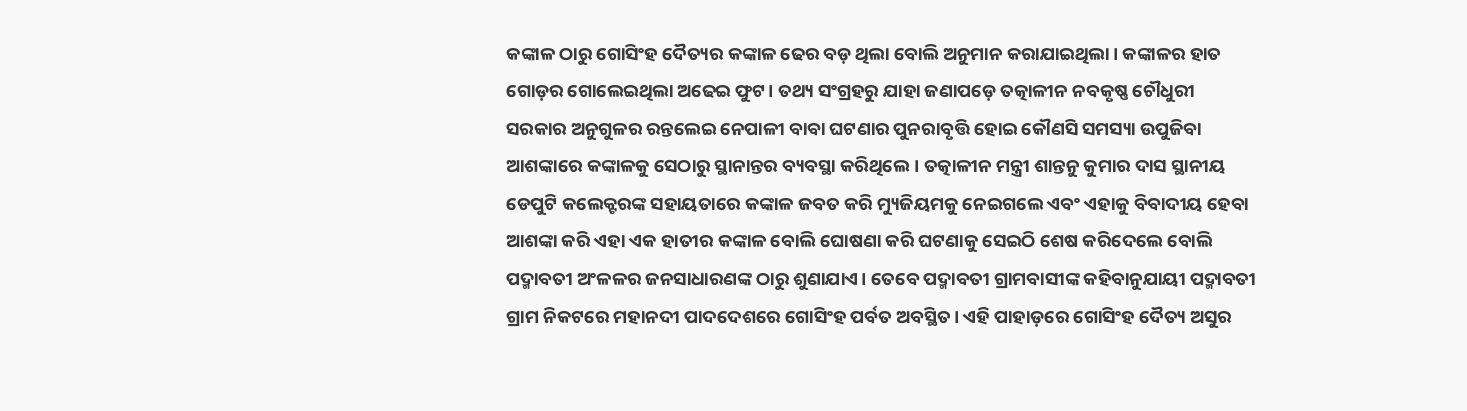କଙ୍କାଳ ଠାରୁ ଗୋସିଂହ ଦୈତ୍ୟର କଙ୍କାଳ ଢେର ବଡ଼ ଥିଲା ବୋଲି ଅନୁମାନ କରାଯାଇଥିଲା। କଙ୍କାଳର ହାତ ଗୋଡ଼ର ଗୋଲେଇଥିଲା ଅଢେଇ ଫୁଟ। ତଥ୍ୟ ସଂଗ୍ରହରୁ ଯାହା ଜଣାପଡ଼େ ତତ୍କାଳୀନ ନବକୃଷ୍ଣ ଚୌଧୁରୀ ସରକାର ଅନୁଗୁଳର ରନ୍ତଲେଇ ନେପାଳୀ ବାବା ଘଟଣାର ପୁନରାବୃତ୍ତି ହୋଇ କୌଣସି ସମସ୍ୟା ଉପୁଜିବା ଆଶଙ୍କାରେ କଙ୍କାଳକୁ ସେଠାରୁ ସ୍ଥାନାନ୍ତର ବ୍ୟବସ୍ଥା କରିଥିଲେ। ତତ୍କାଳୀନ ମନ୍ତ୍ରୀ ଶାନ୍ତନୁ କୁମାର ଦାସ ସ୍ଥାନୀୟ ଡେପୁଟି କଲେକ୍ଟରଙ୍କ ସହାୟତାରେ କଙ୍କାଳ ଜବତ କରି ମ୍ୟୁଜିୟମକୁ ନେଇଗଲେ ଏବଂ ଏହାକୁ ବିବାଦୀୟ ହେବା ଆଶଙ୍କା କରି ଏହା ଏକ ହାତୀର କଙ୍କାଳ ବୋଲି ଘୋଷଣା କରି ଘଟଣାକୁ ସେଇଠି ଶେଷ କରିଦେଲେ ବୋଲି ପଦ୍ମାବତୀ ଅଂଳଳର ଜନସାଧାରଣଙ୍କ ଠାରୁ ଶୁଣାଯାଏ। ତେବେ ପଦ୍ମାବତୀ ଗ୍ରାମବାସୀଙ୍କ କହିବାନୁଯାୟୀ ପଦ୍ମାବତୀ ଗ୍ରାମ ନିକଟରେ ମହାନଦୀ ପାଦଦେଶରେ ଗୋସିଂହ ପର୍ବତ ଅବସ୍ଥିତ। ଏହି ପାହାଡ଼ରେ ଗୋସିଂହ ଦୈତ୍ୟ ଅସୁର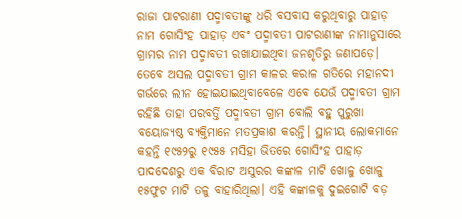ରାଜା ପାଟରାଣୀ ପଦ୍ମାବତୀଙ୍କୁ ଧରି ବସବାସ କରୁଥିବାରୁ ପାହାଡ଼ ନାମ ଗୋସିଂହ ପାହାଡ଼ ଏବଂ ପଦ୍ମାବତୀ ପାଟରାଣୀଙ୍କ ନାମାନୁସାରେ ଗ୍ରାମର ନାମ ପଦ୍ମାବତୀ ରଖାଯାଇଥିବା ଜନଶୃତିରୁ ଜଣାପଡ଼େ। ତେବେ ଅସଲ ପଦ୍ମାବତୀ ଗ୍ରାମ କାଳର କରାଳ ଗତିରେ ମହାନଦୀ ଗର୍ଭରେ ଲୀନ ହୋଇଯାଇଥିବାବେଳେ ଏବେ ଯେଉଁ ପଦ୍ମାବତୀ ଗ୍ରାମ ରହିଛି ତାହା ପରବର୍ତ୍ତି ପଦ୍ମାବତୀ ଗ୍ରାମ ବୋଲି ବହୁ ପୁରୁଖା ବୟୋଜ୍ୟଷ୍ଠ ବ୍ୟକ୍ତିମାନେ ମତପ୍ରକାଶ କରନ୍ତି। ସ୍ଥାନୀୟ ଲୋକମାନେ କହନ୍ତି ୧୯୫୨ରୁ ୧୯୫୫ ମସିହା ଭିତରେ ଗୋସିଂହ ପାହାଡ଼ ପାଦଦେଶରୁ ଏକ ବିରାଟ ଅସୁରର କଙ୍କାଳ ମାଟି ଖୋଳୁ ଖୋଳୁ ୧୫ଫୁଟ ମାଟି ତଳୁ ବାହାରିଥିଲା। ଏହି କଙ୍କାଳକୁ ଦୁଇଗୋଟି ବଡ଼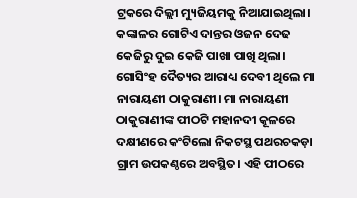ଟ୍ରକରେ ଦିଲ୍ଲୀ ମ୍ୟୁଜିୟମକୁ ନିଆଯାଇଥିଲା। କଙ୍କାଳର ଗୋଟିଏ ଦାନ୍ତର ଓଜନ ଦେଢ କେଜିରୁ ଦୁଇ କେଜି ପାଖା ପାଖି ଥିଲା। ଗୋସିଂହ ଦୈତ୍ୟର ଆରାଧ୍ୟ ଦେବୀ ଥିଲେ ମା ନାରାୟଣୀ ଠାକୁରାଣୀ। ମା ନାରାୟଣୀ ଠାକୁରାଣୀଙ୍କ ପୀଠଟି ମହାନଦୀ କୂଳରେ ଦକ୍ଷୀଣରେ କଂଟିଲୋ ନିକଟସ୍ଥ ପଥରଚକଡ଼ା ଗ୍ରାମ ଉପକଣ୍ଠରେ ଅବସ୍ଥିତ। ଏହି ପୀଠରେ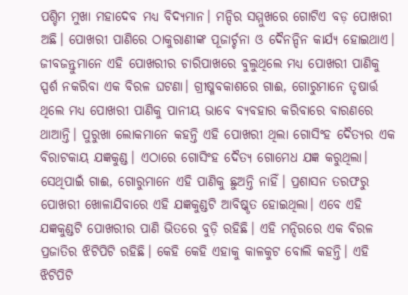ପଶ୍ଚିମ ମୁଖା ମହାଦେବ ମଧ୍ୟ ବିଦ୍ୟମାନ। ମନ୍ଦିର ସମ୍ମୁଖରେ ଗୋଟିଏ ବଡ଼ ପୋଖରୀ ଅଛି। ପୋଖରୀ ପାଣିରେ ଠାକୁରାଣୀଙ୍କ ପୂଜାର୍ଚ୍ଚନା ଓ ଦୈନନ୍ଦିନ କାର୍ଯ୍ୟ ହୋଇଥାଏ। ଜୀବଜନ୍ତୁମାନେ ଏହି ପୋଖରୀର ଚାରିପାଖରେ ବୁଲୁଥିଲେ ମଧ୍ୟ ପୋଖରୀ ପାଣିକୁ ସ୍ପର୍ଶ ନକରିବା ଏକ ବିରଳ ଘଟଣା। ଗ୍ରୀଷ୍ମବକାଶରେ ଗାଈ, ଗୋରୁମାନେ ତୃଷାର୍ତ୍ତ ଥିଲେ ମଧ୍ୟ ପୋଖରୀ ପାଣିକୁ ପାନୀୟ ଭାବେ ବ୍ୟବହାର କରିବାରେ ବାରଣରେ ଥାଆନ୍ତି। ପୁରୁଖା ଲୋକମାନେ କହନ୍ତି ଏହି ପୋଖରୀ ଥିଲା ଗୋସିଂହ ଦୈତ୍ୟର ଏକ ବିରାଟକାୟ ଯଜ୍ଞକୁଣ୍ଡ। ଏଠାରେ ଗୋସିଂହ ଦୈତ୍ୟ ଗୋମେଧ ଯଜ୍ଞ କରୁଥିଲା। ସେଥିପାଇଁ ଗାଈ, ଗୋରୁମାନେ ଏହି ପାଣିକୁ ଛୁଅନ୍ତି ନାହିଁ। ପ୍ରଶାସନ ତରଫରୁ ପୋଖରୀ ଖୋଳାଯିବାରେ ଏହି ଯଜ୍ଞକୁଣ୍ଡଟି ଆବିଷ୍କୃତ ହୋଇଥିଲା। ଏବେ ଏହି ଯଜ୍ଞକୁଣ୍ଡଟି ପୋଖରୀର ପାଣି ଭିତରେ ବୁଡ଼ି ରହିଛି। ଏହି ମନ୍ଦିରରେ ଏକ ବିରଳ ପ୍ରଜାତିର ଝିଟିପିଟି ରହିଛି। କେହି କେହି ଏହାକୁ କାଳକୁଟ ବୋଲି କହନ୍ତି। ଏହି ଝିଟିପିଟି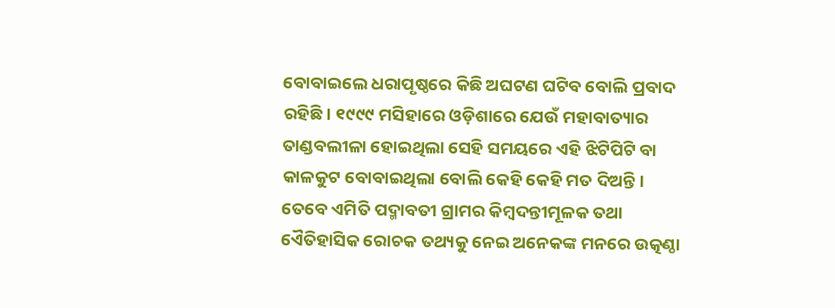ବୋବାଇଲେ ଧରାପୃଷ୍ଠରେ କିଛି ଅଘଟଣ ଘଟିବ ବୋଲି ପ୍ରବାଦ ରହିଛି। ୧୯୯୯ ମସିହାରେ ଓଡ଼ିଶାରେ ଯେଉଁ ମହାବାତ୍ୟାର ତାଣ୍ଡବଲୀଳା ହୋଇଥିଲା ସେହି ସମୟରେ ଏହି ଝିଟିପିଟି ବା କାଳକୁଟ ବୋବାଇଥିଲା ବୋଲି କେହି କେହି ମତ ଦିଅନ୍ତି। ତେବେ ଏମିତି ପଦ୍ମାବତୀ ଗ୍ରାମର କିମ୍ବଦନ୍ତୀମୂଳକ ତଥା ଏୈତିହାସିକ ରୋଚକ ତଥ୍ୟକୁ ନେଇ ଅନେକଙ୍କ ମନରେ ଉତ୍କଣ୍ଠା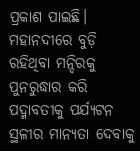ପ୍ରକାଶ ପାଇଛି। ମହାନଦୀରେ ବୁଡ଼ି ରହିଥିବା ମନ୍ଦିରକୁ ପୁନରୁଦ୍ଧାର କରି ପଦ୍ମାବତୀକୁ ପର୍ଯ୍ୟଟନ ସ୍ଥଳୀର ମାନ୍ୟତା ଦେବାକୁ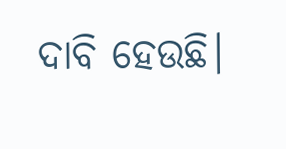ଦାବି ହେଉଛି।